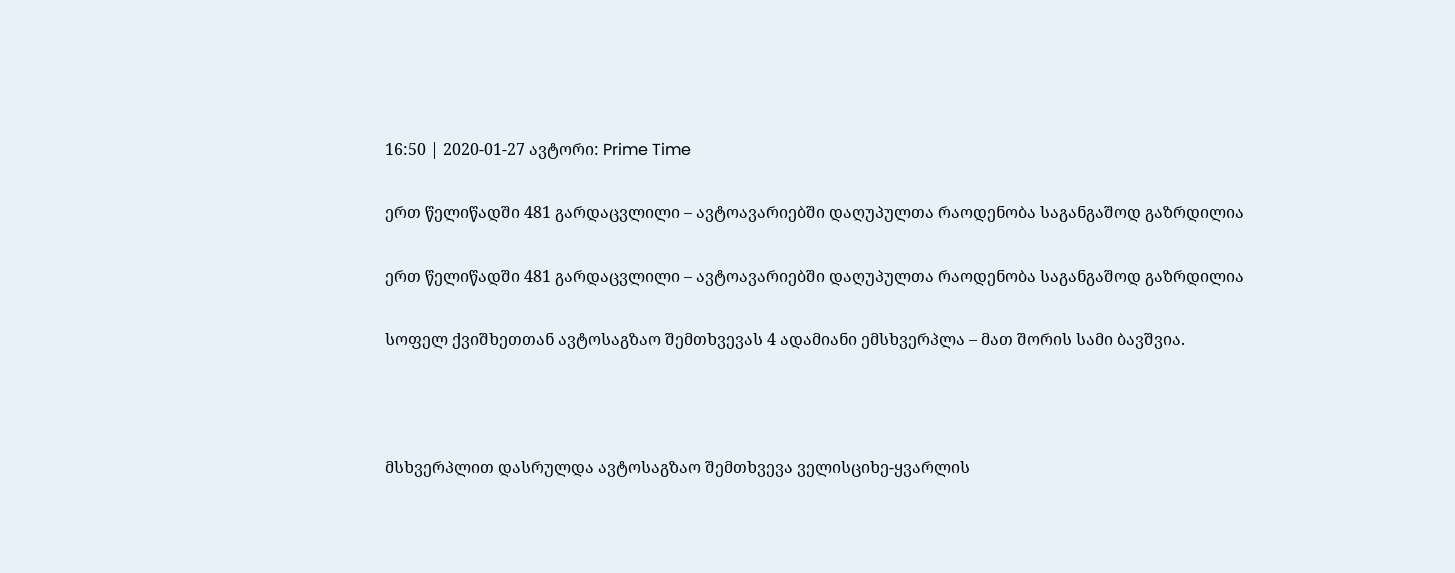16:50 | 2020-01-27 ავტორი: Prime Time

ერთ წელიწადში 481 გარდაცვლილი – ავტოავარიებში დაღუპულთა რაოდენობა საგანგაშოდ გაზრდილია

ერთ წელიწადში 481 გარდაცვლილი – ავტოავარიებში დაღუპულთა რაოდენობა საგანგაშოდ გაზრდილია

სოფელ ქვიშხეთთან ავტოსაგზაო შემთხვევას 4 ადამიანი ემსხვერპლა – მათ შორის სამი ბავშვია.



მსხვერპლით დასრულდა ავტოსაგზაო შემთხვევა ველისციხე-ყვარლის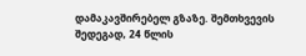დამაკავშირებელ გზაზე. შემთხვევის შედეგად, 24 წლის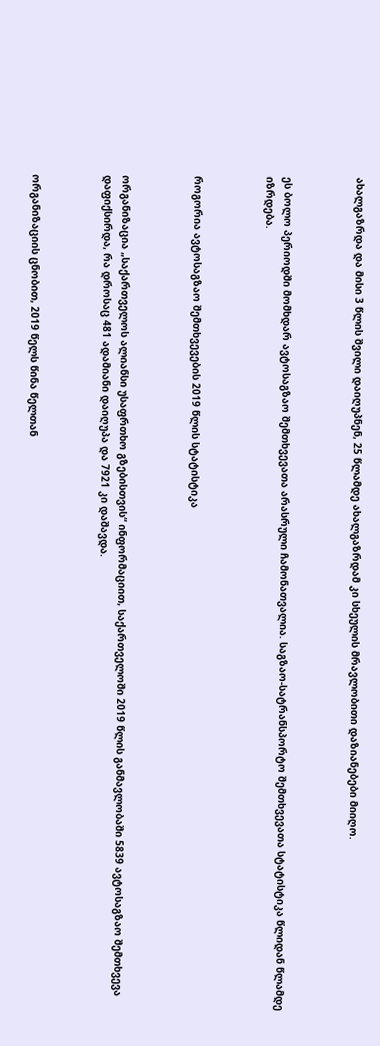ახალგაზრდა და მისი 3 წლის შვილი დაიღუპნენ, 25 წლამდე ახალგაზრდამ კი სხეულის მრავლობითი დაზიანებები მიიღო.



ეს ბოლო პერიოდში მომხდარ ავტოსაგზაო შემთხვევათა არასრული ჩამონათვალია. საგზაო-სატრანსპორტო შემთხვევათა სტატისტიკა წლიდან წლამდე იზრდება.



როგორია ავტოსაგზაო შემთხვევების 2019 წლის სტატისტიკა



ორგანიზაცია „საქართველოს ალიანსი უსაფრთხო გზებისთვის“ ინფორმაციით, საქართველოში 2019 წლის განმავლობაში 5839 ავტოსაგზაო შემთხვევა დაფიქსირდა, რა დროსაც 481 ადამიანი დაიღუპა და 7921 კი დაშავდა.



ორგანიზაციის ცნობით, 2019 წელს წინა წელთან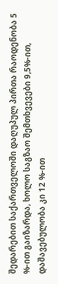შედარებით საქართველოში დაღუპულ პირთა რაოდენობა 5 %-ით გაიზარდა, ხოლო საგზაო შემთხვევები 9,5%-ით, დაშავებულობა კი 12 %-ით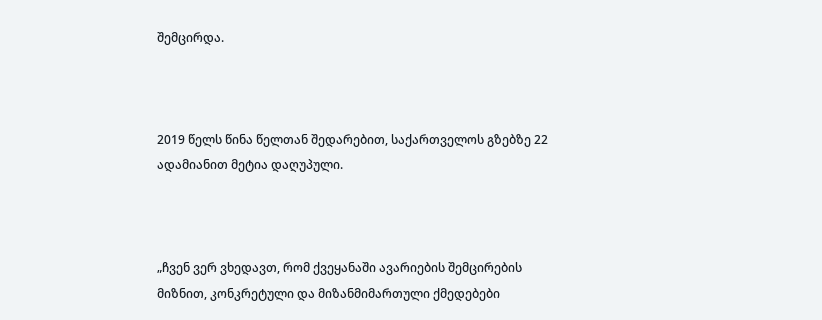შემცირდა.



2019 წელს წინა წელთან შედარებით, საქართველოს გზებზე 22 ადამიანით მეტია დაღუპული.



„ჩვენ ვერ ვხედავთ, რომ ქვეყანაში ავარიების შემცირების მიზნით, კონკრეტული და მიზანმიმართული ქმედებები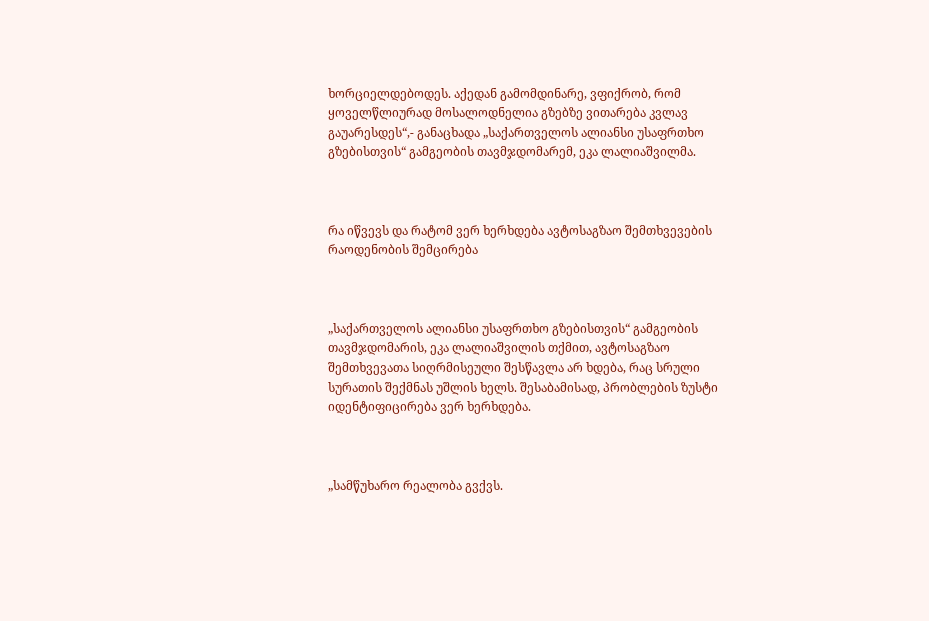ხორციელდებოდეს. აქედან გამომდინარე, ვფიქრობ, რომ ყოველწლიურად მოსალოდნელია გზებზე ვითარება კვლავ გაუარესდეს“,- განაცხადა „საქართველოს ალიანსი უსაფრთხო გზებისთვის“ გამგეობის თავმჯდომარემ, ეკა ლალიაშვილმა.



რა იწვევს და რატომ ვერ ხერხდება ავტოსაგზაო შემთხვევების რაოდენობის შემცირება



„საქართველოს ალიანსი უსაფრთხო გზებისთვის“ გამგეობის თავმჯდომარის, ეკა ლალიაშვილის თქმით, ავტოსაგზაო შემთხვევათა სიღრმისეული შესწავლა არ ხდება, რაც სრული სურათის შექმნას უშლის ხელს. შესაბამისად, პრობლების ზუსტი იდენტიფიცირება ვერ ხერხდება.



„სამწუხარო რეალობა გვქვს.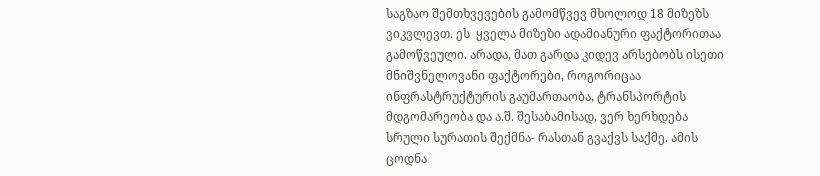საგზაო შემთხვევების გამომწვევ მხოლოდ 18 მიზეზს ვიკვლევთ. ეს  ყველა მიზეზი ადამიანური ფაქტორითაა გამოწვეული. არადა, მათ გარდა კიდევ არსებობს ისეთი მნიშვნელოვანი ფაქტორები, როგორიცაა ინფრასტრუქტურის გაუმართაობა, ტრანსპორტის მდგომარეობა და ა.შ. შესაბამისად, ვერ ხერხდება სრული სურათის შექმნა- რასთან გვაქვს საქმე. ამის ცოდნა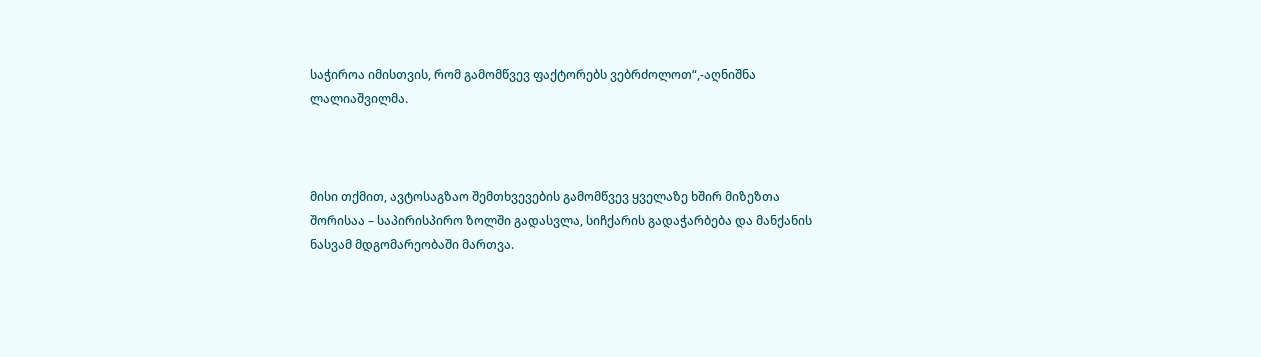საჭიროა იმისთვის, რომ გამომწვევ ფაქტორებს ვებრძოლოთ“,-აღნიშნა ლალიაშვილმა.



მისი თქმით, ავტოსაგზაო შემთხვევების გამომწვევ ყველაზე ხშირ მიზეზთა შორისაა – საპირისპირო ზოლში გადასვლა, სიჩქარის გადაჭარბება და მანქანის ნასვამ მდგომარეობაში მართვა.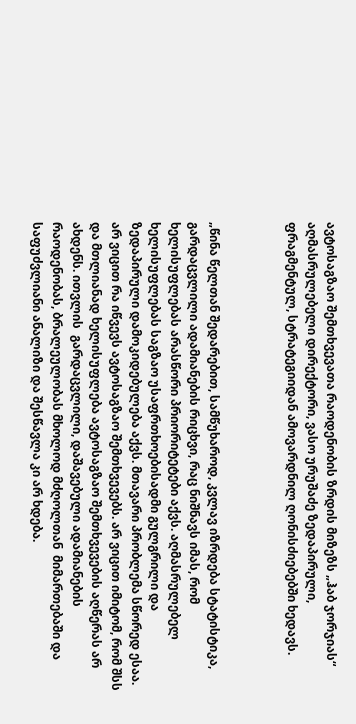ავტოსაგზაო შემთხვევათა რაოდენობის ზრდის მიზეზს „ჰაბ ჯორჯიას“ აღმასრულებელი დირექტორი, ვასო ურუშაძე ზედაპირული, ფრაგმენტულ, სტრატეგიიდან ამოვარდნილ ღონისძიებებში ხედავს.



„წინა წელთან შედარებით, სამწუხაროდ, კვლავ იზრდება სტატისტიკა,  გარდაცვლილი ადამიანების რიცხვი, რაც ნიშნავს იმას, რომ ხელისუფლებას არასწორი პრიორიტეტები აქვს. აღმასრულებელ ხელისუფლებას საგზაო უსაფრთხოებისადმი გულგრილი და ზედაპირული დამოკიდებულება აქვს. მთავარი პრობლემა სწორედ ესაა. არ ვიცით რა იწვევს ავტოსაგზაო შემთხვევებს. არ ვიცით იმიტომ, რომ შსს და მთლიანად ხელისუფლება ავტოსაგზაო შემთხვევების აღწერას არ ახდენს. ითვლის  გარდაცვლილი, დაშავებული ადამიანების რაოდენობას, ბრალეულობას მხოლოდ მძღოლთან  მიმართებაში და საფუძვლიანი ანალიზი და შესწავლა კი არ ხდება.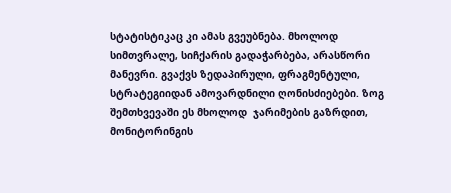სტატისტიკაც კი ამას გვეუბნება. მხოლოდ სიმთვრალე, სიჩქარის გადაჭარბება, არასწორი მანევრი. გვაქვს ზედაპირული, ფრაგმენტული, სტრატეგიიდან ამოვარდნილი ღონისძიებები. ზოგ შემთხვევაში ეს მხოლოდ  ჯარიმების გაზრდით, მონიტორინგის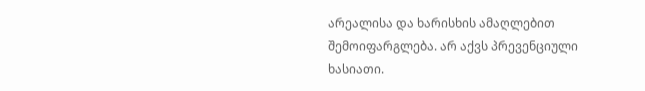არეალისა და ხარისხის ამაღლებით შემოიფარგლება. არ აქვს პრევენციული ხასიათი.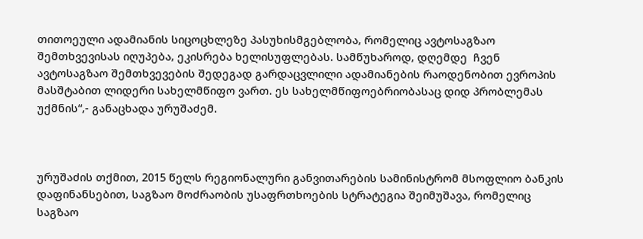თითოეული ადამიანის სიცოცხლეზე პასუხისმგებლობა, რომელიც ავტოსაგზაო შემთხვევისას იღუპება, ეკისრება ხელისუფლებას. სამწუხაროდ, დღემდე  ჩვენ ავტოსაგზაო შემთხვევების შედეგად გარდაცვლილი ადამიანების რაოდენობით ევროპის მასშტაბით ლიდერი სახელმწიფო ვართ. ეს სახელმწიფოებრიობასაც დიდ პრობლემას უქმნის“,- განაცხადა ურუშაძემ.



ურუშაძის თქმით, 2015 წელს რეგიონალური განვითარების სამინისტრომ მსოფლიო ბანკის დაფინანსებით, საგზაო მოძრაობის უსაფრთხოების სტრატეგია შეიმუშავა, რომელიც საგზაო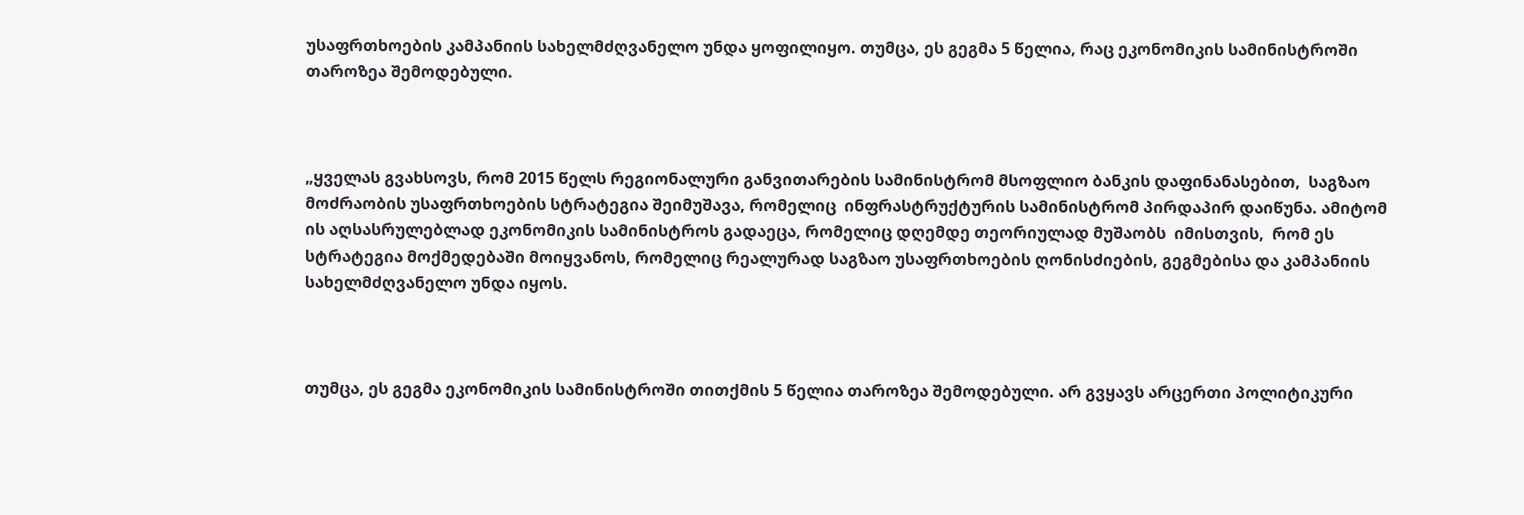უსაფრთხოების კამპანიის სახელმძღვანელო უნდა ყოფილიყო. თუმცა, ეს გეგმა 5 წელია, რაც ეკონომიკის სამინისტროში თაროზეა შემოდებული.



„ყველას გვახსოვს, რომ 2015 წელს რეგიონალური განვითარების სამინისტრომ მსოფლიო ბანკის დაფინანასებით,  საგზაო მოძრაობის უსაფრთხოების სტრატეგია შეიმუშავა, რომელიც  ინფრასტრუქტურის სამინისტრომ პირდაპირ დაიწუნა. ამიტომ ის აღსასრულებლად ეკონომიკის სამინისტროს გადაეცა, რომელიც დღემდე თეორიულად მუშაობს  იმისთვის,  რომ ეს სტრატეგია მოქმედებაში მოიყვანოს, რომელიც რეალურად საგზაო უსაფრთხოების ღონისძიების, გეგმებისა და კამპანიის სახელმძღვანელო უნდა იყოს.



თუმცა, ეს გეგმა ეკონომიკის სამინისტროში თითქმის 5 წელია თაროზეა შემოდებული. არ გვყავს არცერთი პოლიტიკური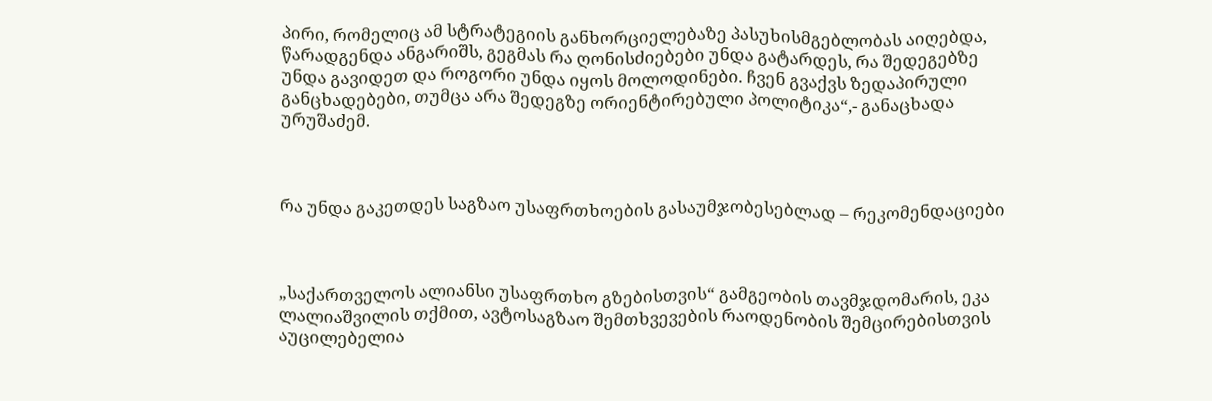პირი, რომელიც ამ სტრატეგიის განხორციელებაზე პასუხისმგებლობას აიღებდა, წარადგენდა ანგარიშს, გეგმას რა ღონისძიებები უნდა გატარდეს, რა შედეგებზე უნდა გავიდეთ და როგორი უნდა იყოს მოლოდინები. ჩვენ გვაქვს ზედაპირული განცხადებები, თუმცა არა შედეგზე ორიენტირებული პოლიტიკა“,- განაცხადა ურუშაძემ.



რა უნდა გაკეთდეს საგზაო უსაფრთხოების გასაუმჯობესებლად – რეკომენდაციები



„საქართველოს ალიანსი უსაფრთხო გზებისთვის“ გამგეობის თავმჯდომარის, ეკა ლალიაშვილის თქმით, ავტოსაგზაო შემთხვევების რაოდენობის შემცირებისთვის აუცილებელია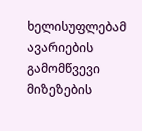ხელისუფლებამ  ავარიების გამომწვევი მიზეზების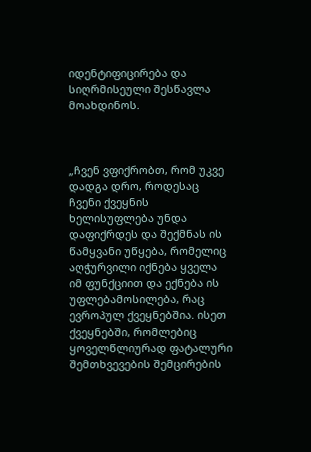იდენტიფიცირება და სიღრმისეული შესწავლა მოახდინოს.



„ჩვენ ვფიქრობთ, რომ უკვე დადგა დრო, როდესაც ჩვენი ქვეყნის ხელისუფლება უნდა დაფიქრდეს და შექმნას ის წამყვანი უწყება, რომელიც აღჭურვილი იქნება ყველა იმ ფუნქციით და ექნება ის უფლებამოსილება, რაც ევროპულ ქვეყნებშია. ისეთ ქვეყნებში, რომლებიც ყოველწლიურად ფატალური შემთხვევების შემცირების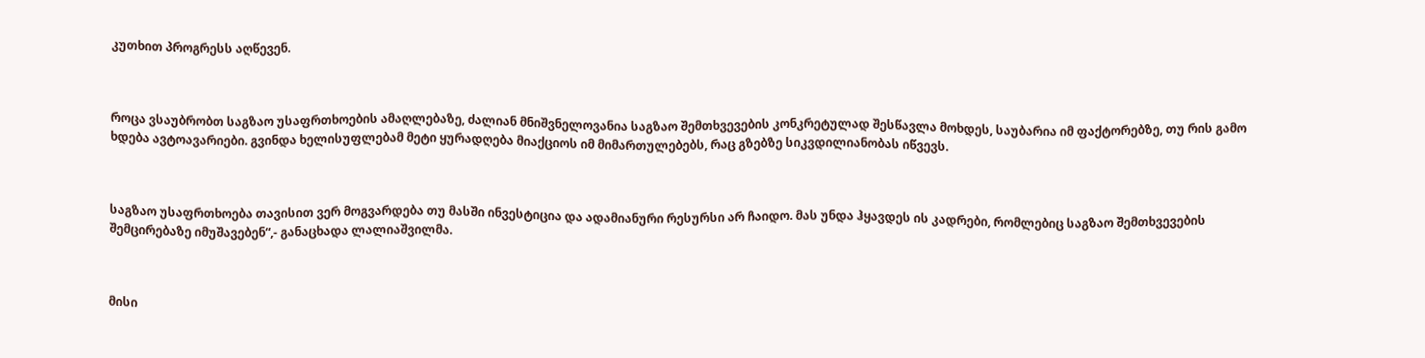კუთხით პროგრესს აღწევენ.



როცა ვსაუბრობთ საგზაო უსაფრთხოების ამაღლებაზე, ძალიან მნიშვნელოვანია საგზაო შემთხვევების კონკრეტულად შესწავლა მოხდეს, საუბარია იმ ფაქტორებზე, თუ რის გამო ხდება ავტოავარიები. გვინდა ხელისუფლებამ მეტი ყურადღება მიაქციოს იმ მიმართულებებს, რაც გზებზე სიკვდილიანობას იწვევს.



საგზაო უსაფრთხოება თავისით ვერ მოგვარდება თუ მასში ინვესტიცია და ადამიანური რესურსი არ ჩაიდო. მას უნდა ჰყავდეს ის კადრები, რომლებიც საგზაო შემთხვევების შემცირებაზე იმუშავებენ“,- განაცხადა ლალიაშვილმა.



მისი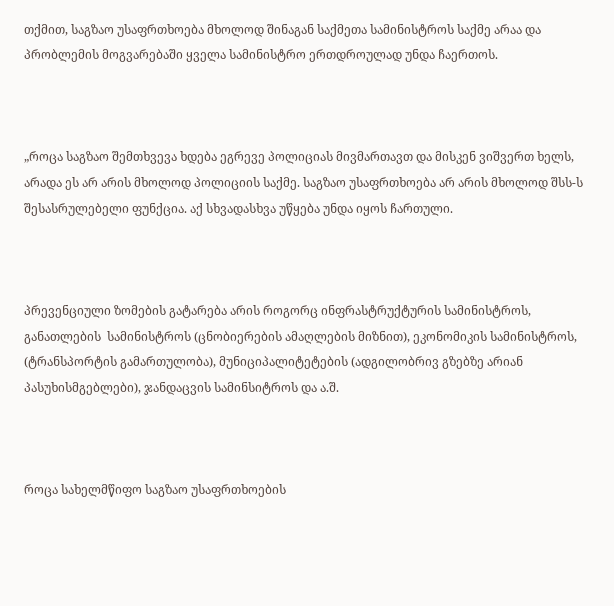თქმით, საგზაო უსაფრთხოება მხოლოდ შინაგან საქმეთა სამინისტროს საქმე არაა და პრობლემის მოგვარებაში ყველა სამინისტრო ერთდროულად უნდა ჩაერთოს.



„როცა საგზაო შემთხვევა ხდება ეგრევე პოლიციას მივმართავთ და მისკენ ვიშვერთ ხელს, არადა ეს არ არის მხოლოდ პოლიციის საქმე. საგზაო უსაფრთხოება არ არის მხოლოდ შსს-ს შესასრულებელი ფუნქცია. აქ სხვადასხვა უწყება უნდა იყოს ჩართული.



პრევენციული ზომების გატარება არის როგორც ინფრასტრუქტურის სამინისტროს, განათლების  სამინისტროს (ცნობიერების ამაღლების მიზნით), ეკონომიკის სამინისტროს, (ტრანსპორტის გამართულობა), მუნიციპალიტეტების (ადგილობრივ გზებზე არიან პასუხისმგებლები), ჯანდაცვის სამინსიტროს და ა.შ.



როცა სახელმწიფო საგზაო უსაფრთხოების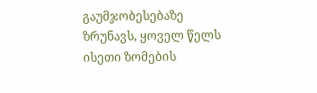გაუმჯობესებაზე  ზრუნავს, ყოველ წელს ისეთი ზომების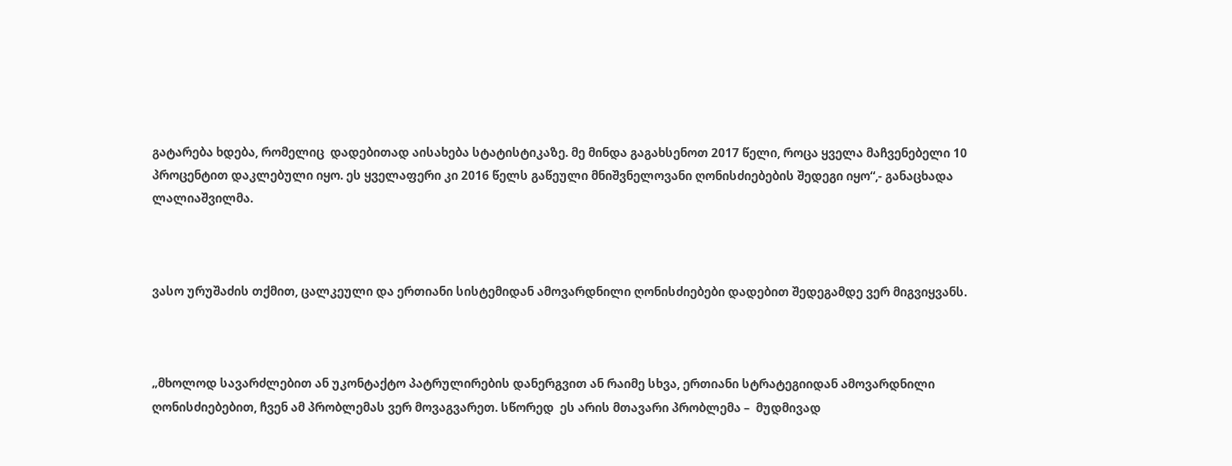გატარება ხდება, რომელიც  დადებითად აისახება სტატისტიკაზე. მე მინდა გაგახსენოთ 2017 წელი, როცა ყველა მაჩვენებელი 10 პროცენტით დაკლებული იყო. ეს ყველაფერი კი 2016 წელს გაწეული მნიშვნელოვანი ღონისძიებების შედეგი იყო“,- განაცხადა ლალიაშვილმა.



ვასო ურუშაძის თქმით, ცალკეული და ერთიანი სისტემიდან ამოვარდნილი ღონისძიებები დადებით შედეგამდე ვერ მიგვიყვანს.



„მხოლოდ სავარძლებით ან უკონტაქტო პატრულირების დანერგვით ან რაიმე სხვა, ერთიანი სტრატეგიიდან ამოვარდნილი ღონისძიებებით, ჩვენ ამ პრობლემას ვერ მოვაგვარეთ. სწორედ  ეს არის მთავარი პრობლემა –  მუდმივად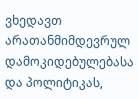ვხედავთ არათანმიმდევრულ დამოკიდებულებასა და პოლიტიკას,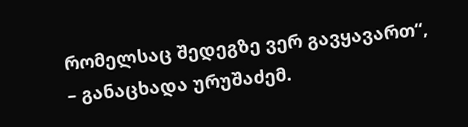რომელსაც შედეგზე ვერ გავყავართ“, – განაცხადა ურუშაძემ.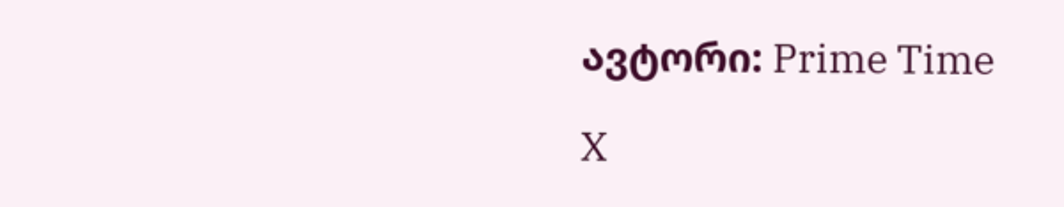ავტორი: Prime Time

X